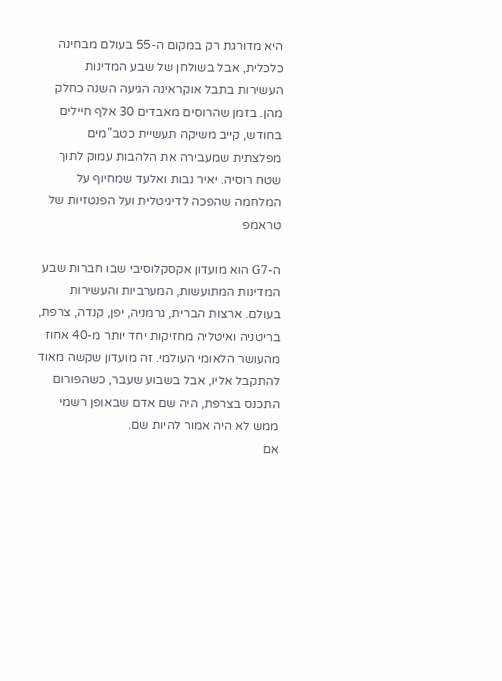היא מדורגת רק במקום ה-55 בעולם מבחינה כלכלית, אבל בשולחן של שבע המדינות העשירות בתבל אוקראינה הגיעה השנה כחלק מהן. בזמן שהרוסים מאבדים 30 אלף חיילים בחודש, קייב משיקה תעשיית כטב"מים מפלצתית שמעבירה את הלהבות עמוק לתוך שטח רוסיה. יאיר נבות ואלעד שמחיוף על המלחמה שהפכה לדיגיטלית ועל הפנטזיות של טראמפ

ה-G7 הוא מועדון אקסקלוסיבי שבו חברות שבע המדינות המתועשות, המערביות והעשירות בעולם. ארצות הברית, גרמניה, יפן, קנדה, צרפת, בריטניה ואיטליה מחזיקות יחד יותר מ-40 אחוז מהעושר הלאומי העולמי. זה מועדון שקשה מאוד להתקבל אליו, אבל בשבוע שעבר, כשהפורום התכנס בצרפת, היה שם אדם שבאופן רשמי ממש לא היה אמור להיות שם.
אם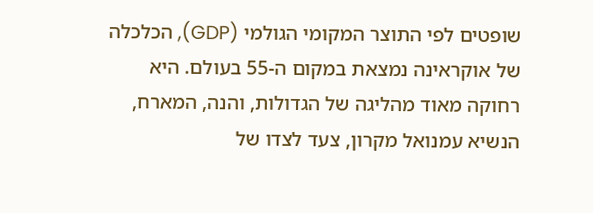שופטים לפי התוצר המקומי הגולמי (GDP), הכלכלה של אוקראינה נמצאת במקום ה-55 בעולם. היא רחוקה מאוד מהליגה של הגדולות, והנה, המארח, הנשיא עמנואל מקרון, צעד לצדו של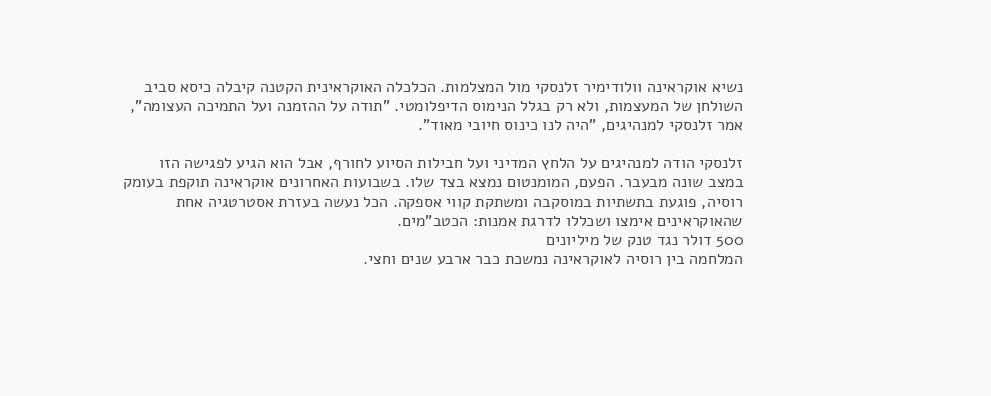נשיא אוקראינה וולודימיר זלנסקי מול המצלמות. הכלכלה האוקראינית הקטנה קיבלה כיסא סביב השולחן של המעצמות, ולא רק בגלל הנימוס הדיפלומטי. "תודה על ההזמנה ועל התמיכה העצומה", אמר זלנסקי למנהיגים, "היה לנו כינוס חיובי מאוד".

זלנסקי הודה למנהיגים על הלחץ המדיני ועל חבילות הסיוע לחורף, אבל הוא הגיע לפגישה הזו במצב שונה מבעבר. הפעם, המומנטום נמצא בצד שלו. בשבועות האחרונים אוקראינה תוקפת בעומק רוסיה, פוגעת בתשתיות במוסקבה ומשתקת קווי אספקה. הכל נעשה בעזרת אסטרטגיה אחת שהאוקראינים אימצו ושכללו לדרגת אמנות: הכטב"מים.
500 דולר נגד טנק של מיליונים
המלחמה בין רוסיה לאוקראינה נמשכת כבר ארבע שנים וחצי.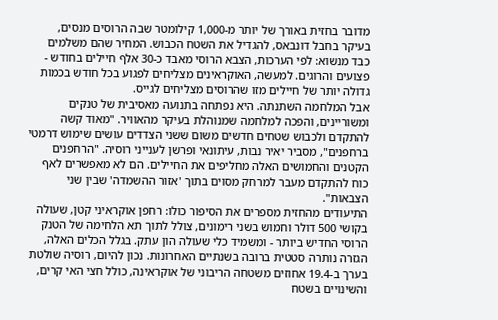מדובר בחזית באורך של יותר מ-1,000 קילומטר שבה הרוסים מנסים, בעיקר בחבל דונבאס, להגדיל את השטח הכבוש. המחיר שהם משלמים כבד מנשוא: לפי הערכות, הצבא הרוסי מאבד כ-30 אלף חיילים בחודש - פצועים והרוגים. למעשה, האוקראינים מצליחים לפגוע בכל חודש בכמות גדולה יותר של חיילים מזו שהרוסים מצליחים לגייס.
אבל המלחמה השתנתה. היא נפתחה בתנועה מאסיבית של טנקים ומשוריינים, והפכה למלחמה שמנוהלת בעיקר מהאוויר. "מאוד קשה להתקדם ולכבוש שטחים חדשים משום ששני הצדדים עושים שימוש דרמטי ברחפנים", מסביר יאיר נבות, עיתונאי ופרשן לענייני רוסיה. "הרחפנים הקטנים והחמושים האלה מחליפים את החיילים. הם לא מאפשרים לאף כוח להתקדם מעבר למרחק מסוים בתוך 'אזור ההשמדה' שבין שני הצבאות".
התיעודים מהחזית מספרים את הסיפור כולו: רחפן אוקראיני קטן, שעולה בקושי 500 דולר וחמוש בשני רימונים, צולל לתוך תא הלחימה של הטנק הרוסי החדיש ביותר - ומשמיד כלי שעולה הון עתק. בגלל הכלים האלה, הגזרה נותרה סטטית ברובה בשנתיים האחרונות. נכון להיום, רוסיה שולטת בערך ב-19.4 אחוזים משטחה הריבוני של אוקראינה, כולל חצי האי קרים, והשינויים בשטח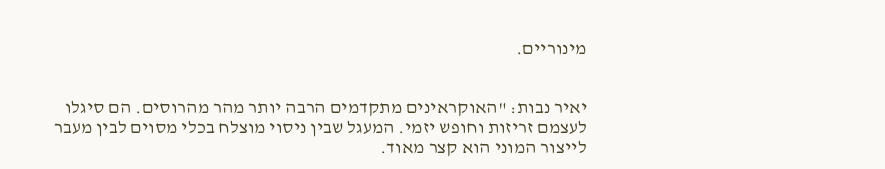מינוריים.


יאיר נבות: "האוקראינים מתקדמים הרבה יותר מהר מהרוסים. הם סיגלו לעצמם זריזות וחופש יזמי. המעגל שבין ניסוי מוצלח בכלי מסוים לבין מעבר לייצור המוני הוא קצר מאוד.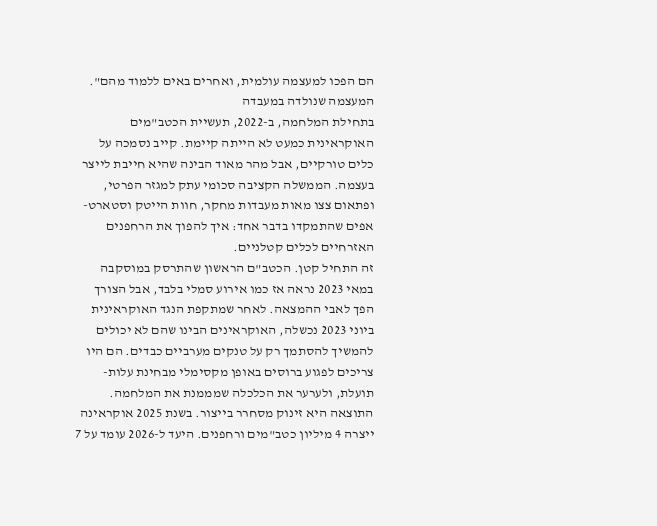הם הפכו למעצמה עולמית, ואחרים באים ללמוד מהם".
המעצמה שנולדה במעבדה
בתחילת המלחמה, ב-2022, תעשיית הכטב"מים האוקראינית כמעט לא הייתה קיימת. קייב נסמכה על כלים טורקיים, אבל מהר מאוד הבינה שהיא חייבת לייצר בעצמה. הממשלה הקציבה סכומי עתק למגזר הפרטי, ופתאום צצו מאות מעבדות מחקר, חוות הייטק וסטארט-אפים שהתמקדו בדבר אחד: איך להפוך את הרחפנים האזרחיים לכלים קטלניים.
זה התחיל קטן. הכטב"ם הראשון שהתרסק במוסקבה במאי 2023 נראה אז כמו אירוע סמלי בלבד, אבל הצורך הפך לאבי ההמצאה. לאחר שמתקפת הנגד האוקראינית ביוני 2023 נכשלה, האוקראינים הבינו שהם לא יכולים להמשיך להסתמך רק על טנקים מערביים כבדים. הם היו צריכים לפגוע ברוסים באופן מקסימלי מבחינת עלות-תועלת, ולערער את הכלכלה שמממנת את המלחמה.
התוצאה היא זינוק מסחרר בייצור. בשנת 2025 אוקראינה ייצרה 4 מיליון כטב"מים ורחפנים. היעד ל-2026 עומד על 7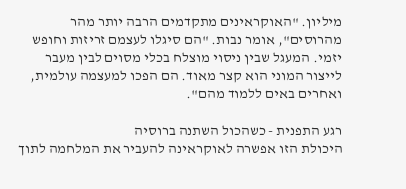מיליון. "האוקראינים מתקדמים הרבה יותר מהר מהרוסים", אומר נבות. "הם סיגלו לעצמם זריזות וחופש יזמי. המעגל שבין ניסוי מוצלח בכלי מסוים לבין מעבר לייצור המוני הוא קצר מאוד. הם הפכו למעצמה עולמית, ואחרים באים ללמוד מהם".

רגע התפנית - כשהכול השתנה ברוסיה
היכולת הזו אפשרה לאוקראינה להעביר את המלחמה לתוך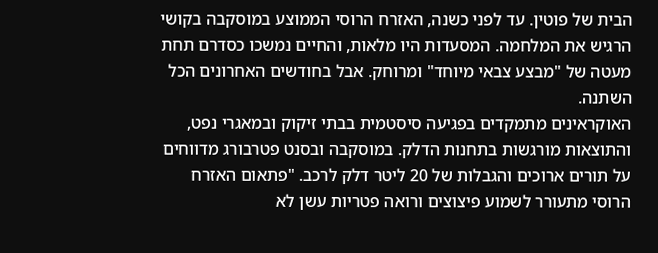הבית של פוטין. עד לפני כשנה, האזרח הרוסי הממוצע במוסקבה בקושי הרגיש את המלחמה. המסעדות היו מלאות, והחיים נמשכו כסדרם תחת מעטה של "מבצע צבאי מיוחד" ומרוחק. אבל בחודשים האחרונים הכל השתנה.
האוקראינים מתמקדים בפגיעה סיסטמית בבתי זיקוק ובמאגרי נפט, והתוצאות מורגשות בתחנות הדלק. במוסקבה ובסנט פטרבורג מדווחים על תורים ארוכים והגבלות של 20 ליטר דלק לרכב. "פתאום האזרח הרוסי מתעורר לשמוע פיצוצים ורואה פטריות עשן לא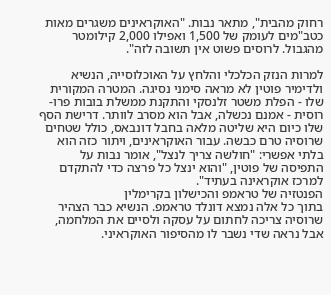רחוק מהבית", מתאר נבות. "האוקראינים משגרים מאות כטב"מים לעומק של 1,500 ואפילו 2,000 קילומטר מהגבול. לרוסים פשוט אין תשובה לזה".

למרות הנזק הכלכלי והלחץ על האוכלוסייה, הנשיא ולדימיר פוטין לא מראה סימני נסיגה. המטרה המקורית שלו - הפלת משטר זלנסקי והתקנת ממשלת בובות פרו-רוסית - אמנם נכשלה, אבל הוא מסרב לוותר. דרישת הסף שלו כיום היא שליטה מלאה בחבל דונבאס, כולל שטחים שרוסיה טרם כבשה. עבור האוקראינים, ויתור כזה הוא בלתי אפשרי: "חולשה צריך לנצל", אומר נבות על התפיסה של פוטין, "והוא ינצל כל פרצה כדי להתקדם למרכז אוקראינה בעתיד".
הפנטזיה של טראמפ והכישלון בקרימלין
בתוך כל אלה נמצא דונלד טראמפ. הנשיא כבר הצהיר שרוסיה צריכה לחתום על עסקה ולסיים את המלחמה, אבל נראה שדי נשבר לו מהסיפור האוקראיני.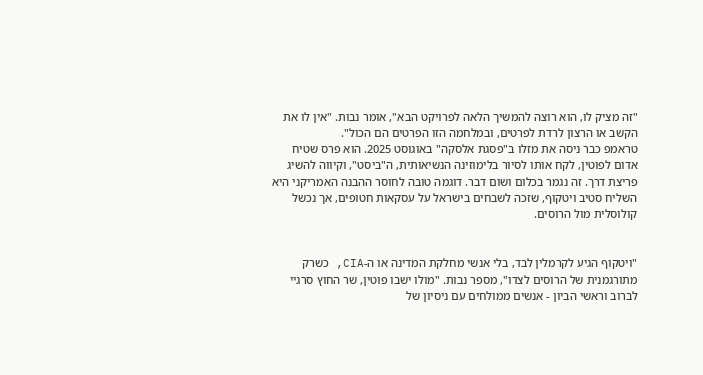"זה מציק לו, הוא רוצה להמשיך הלאה לפרויקט הבא", אומר נבות. "אין לו את הקשב או הרצון לרדת לפרטים, ובמלחמה הזו הפרטים הם הכול".
טראמפ כבר ניסה את מזלו ב"פסגת אלסקה" באוגוסט 2025. הוא פרס שטיח אדום לפוטין, לקח אותו לסיור בלימוזינה הנשיאותית, ה"ביסט", וקיווה להשיג פריצת דרך. זה נגמר בכלום ושום דבר. דוגמה טובה לחוסר ההבנה האמריקני היא השליח סטיב ויטקוף, שזכה לשבחים בישראל על עסקאות חטופים, אך נכשל קולוסלית מול הרוסים.


"ויטקוף הגיע לקרמלין לבד, בלי אנשי מחלקת המדינה או ה-CIA, כשרק מתורגמנית של הרוסים לצדו", מספר נבות. "מולו ישבו פוטין, שר החוץ סרגיי לברוב וראשי הביון - אנשים ממולחים עם ניסיון של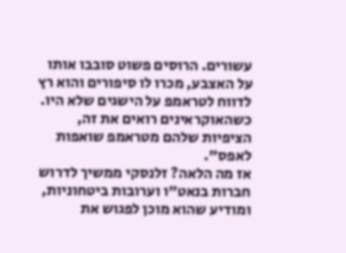עשורים. הרוסים פשוט סובבו אותו על האצבע, מכרו לו סיפורים והוא רץ לדווח לטראמפ על הישגים שלא היו. כשהאוקראינים רואים את זה, הציפיות שלהם מטראמפ שואפות לאפס".
אז מה הלאה? זלנסקי ממשיך לדרוש חברות בנאט"ו וערובות ביטחוניות, ומודיע שהוא מוכן לפגוש את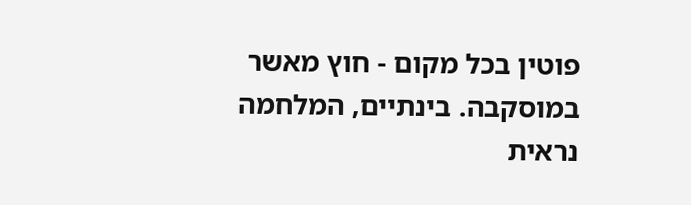פוטין בכל מקום - חוץ מאשר במוסקבה. בינתיים, המלחמה נראית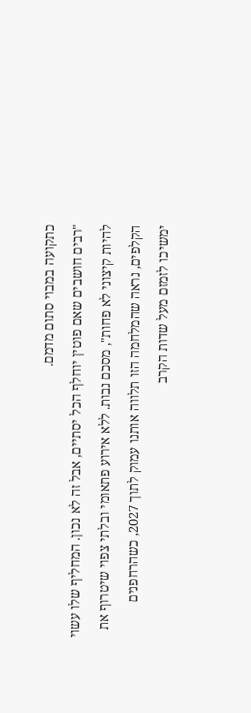כתקועה במבוי סתום מדמם.
"רבים חושבים שאם פוטין יוחלף הכל יסתיים, אבל זה לא נכון. המחליף שלו עשוי להיות קיצוני לא פחות", מסכם נבות. ללא אירוע פתאומי ובלתי צפוי שיטרוף את הקלפים, נראה שהמלחמה הזו תלווה אותנו עמוק לתוך 2027, כשהרחפנים ימשיכו לזמזם מעל שדות הקרב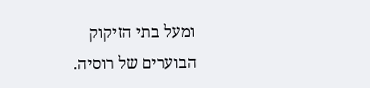ומעל בתי הזיקוק הבוערים של רוסיה.